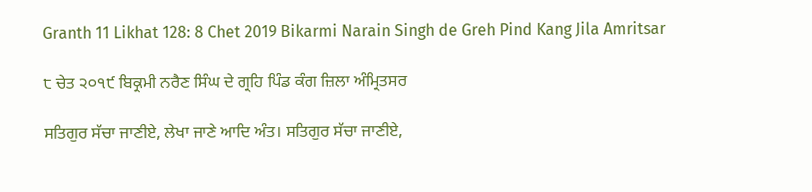Granth 11 Likhat 128: 8 Chet 2019 Bikarmi Narain Singh de Greh Pind Kang Jila Amritsar

੮ ਚੇਤ ੨੦੧੯ ਬਿਕ੍ਰਮੀ ਨਰੈਣ ਸਿੰਘ ਦੇ ਗ੍ਰਹਿ ਪਿੰਡ ਕੰਗ ਜ਼ਿਲਾ ਅੰਮ੍ਰਿਤਸਰ

ਸਤਿਗੁਰ ਸੱਚਾ ਜਾਣੀਏ, ਲੇਖਾ ਜਾਣੇ ਆਦਿ ਅੰਤ। ਸਤਿਗੁਰ ਸੱਚਾ ਜਾਣੀਏ,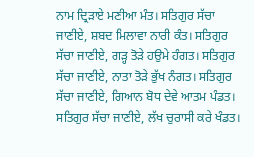ਨਾਮ ਦ੍ਰਿੜਾਏ ਮਣੀਆ ਮੰਤ। ਸਤਿਗੁਰ ਸੱਚਾ ਜਾਣੀਏ, ਸ਼ਬਦ ਮਿਲਾਵਾ ਨਾਰੀ ਕੰਤ। ਸਤਿਗੁਰ ਸੱਚਾ ਜਾਣੀਏ, ਗੜ੍ਹ ਤੋੜੇ ਹਉਮੇ ਹੰਗਤ। ਸਤਿਗੁਰ ਸੱਚਾ ਜਾਣੀਏ, ਨਾਤਾ ਤੋੜੇ ਭੁੱਖ ਨੰਗਤ। ਸਤਿਗੁਰ ਸੱਚਾ ਜਾਣੀਏ, ਗਿਆਨ ਬੋਧ ਦੇਵੇ ਆਤਮ ਪੰਡਤ। ਸਤਿਗੁਰ ਸੱਚਾ ਜਾਣੀਏ, ਲੱਖ ਚੁਰਾਸੀ ਕਰੇ ਖੰਡਤ।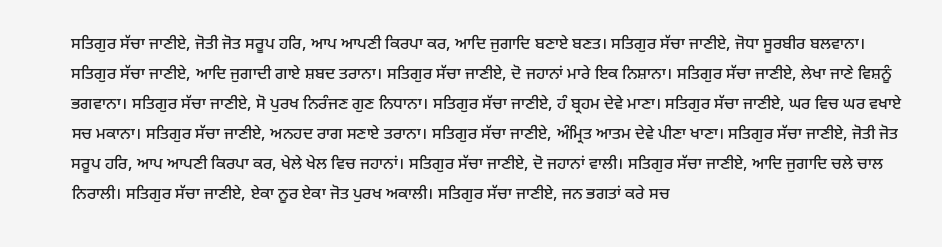ਸਤਿਗੁਰ ਸੱਚਾ ਜਾਣੀਏ, ਜੋਤੀ ਜੋਤ ਸਰੂਪ ਹਰਿ, ਆਪ ਆਪਣੀ ਕਿਰਪਾ ਕਰ, ਆਦਿ ਜੁਗਾਦਿ ਬਣਾਏ ਬਣਤ। ਸਤਿਗੁਰ ਸੱਚਾ ਜਾਣੀਏ, ਜੋਧਾ ਸੂਰਬੀਰ ਬਲਵਾਨਾ। ਸਤਿਗੁਰ ਸੱਚਾ ਜਾਣੀਏ, ਆਦਿ ਜੁਗਾਦੀ ਗਾਏ ਸ਼ਬਦ ਤਰਾਨਾ। ਸਤਿਗੁਰ ਸੱਚਾ ਜਾਣੀਏ, ਦੋ ਜਹਾਨਾਂ ਮਾਰੇ ਇਕ ਨਿਸ਼ਾਨਾ। ਸਤਿਗੁਰ ਸੱਚਾ ਜਾਣੀਏ, ਲੇਖਾ ਜਾਣੇ ਵਿਸ਼ਨੂੰ ਭਗਵਾਨਾ। ਸਤਿਗੁਰ ਸੱਚਾ ਜਾਣੀਏ, ਸੋ ਪੁਰਖ ਨਿਰੰਜਣ ਗੁਣ ਨਿਧਾਨਾ। ਸਤਿਗੁਰ ਸੱਚਾ ਜਾਣੀਏ, ਹੰ ਬ੍ਰਹਮ ਦੇਵੇ ਮਾਣਾ। ਸਤਿਗੁਰ ਸੱਚਾ ਜਾਣੀਏ, ਘਰ ਵਿਚ ਘਰ ਵਖਾਏ ਸਚ ਮਕਾਨਾ। ਸਤਿਗੁਰ ਸੱਚਾ ਜਾਣੀਏ, ਅਨਹਦ ਰਾਗ ਸਣਾਏ ਤਰਾਨਾ। ਸਤਿਗੁਰ ਸੱਚਾ ਜਾਣੀਏ, ਅੰਮ੍ਰਿਤ ਆਤਮ ਦੇਵੇ ਪੀਣਾ ਖਾਣਾ। ਸਤਿਗੁਰ ਸੱਚਾ ਜਾਣੀਏ, ਜੋਤੀ ਜੋਤ ਸਰੂਪ ਹਰਿ, ਆਪ ਆਪਣੀ ਕਿਰਪਾ ਕਰ, ਖੇਲੇ ਖੇਲ ਵਿਚ ਜਹਾਨਾਂ। ਸਤਿਗੁਰ ਸੱਚਾ ਜਾਣੀਏ, ਦੋ ਜਹਾਨਾਂ ਵਾਲੀ। ਸਤਿਗੁਰ ਸੱਚਾ ਜਾਣੀਏ, ਆਦਿ ਜੁਗਾਦਿ ਚਲੇ ਚਾਲ ਨਿਰਾਲੀ। ਸਤਿਗੁਰ ਸੱਚਾ ਜਾਣੀਏ, ਏਕਾ ਨੂਰ ਏਕਾ ਜੋਤ ਪੁਰਖ ਅਕਾਲੀ। ਸਤਿਗੁਰ ਸੱਚਾ ਜਾਣੀਏ, ਜਨ ਭਗਤਾਂ ਕਰੇ ਸਚ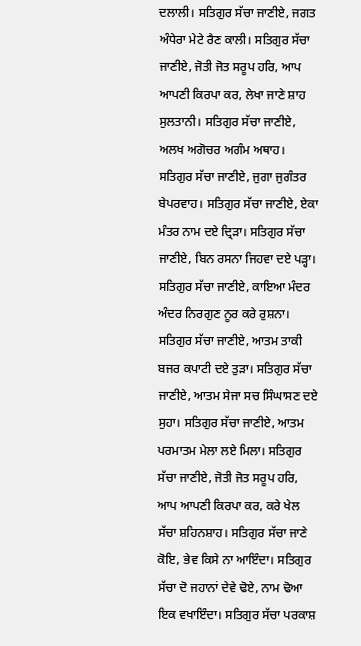ਦਲਾਲੀ। ਸਤਿਗੁਰ ਸੱਚਾ ਜਾਣੀਏ, ਜਗਤ ਅੰਧੇਰਾ ਮੇਟੇ ਰੈਣ ਕਾਲੀ। ਸਤਿਗੁਰ ਸੱਚਾ ਜਾਣੀਏ, ਜੋਤੀ ਜੋਤ ਸਰੂਪ ਹਰਿ, ਆਪ ਆਪਣੀ ਕਿਰਪਾ ਕਰ, ਲੇਖਾ ਜਾਣੇ ਸ਼ਾਹ ਸੁਲਤਾਨੀ। ਸਤਿਗੁਰ ਸੱਚਾ ਜਾਣੀਏ, ਅਲਖ ਅਗੋਚਰ ਅਗੰਮ ਅਥਾਹ। ਸਤਿਗੁਰ ਸੱਚਾ ਜਾਣੀਏ, ਜੁਗਾ ਜੁਗੰਤਰ ਬੇਪਰਵਾਹ। ਸਤਿਗੁਰ ਸੱਚਾ ਜਾਣੀਏ, ਏਕਾ ਮੰਤਰ ਨਾਮ ਦਏ ਦ੍ਰਿੜਾ। ਸਤਿਗੁਰ ਸੱਚਾ ਜਾਣੀਏ, ਬਿਨ ਰਸਨਾ ਜਿਹਵਾ ਦਏ ਪੜ੍ਹਾ। ਸਤਿਗੁਰ ਸੱਚਾ ਜਾਣੀਏ, ਕਾਇਆ ਮੰਦਰ ਅੰਦਰ ਨਿਰਗੁਣ ਨੂਰ ਕਰੇ ਰੁਸ਼ਨਾ। ਸਤਿਗੁਰ ਸੱਚਾ ਜਾਣੀਏ, ਆਤਮ ਤਾਕੀ ਬਜਰ ਕਪਾਟੀ ਦਏ ਤੁੜਾ। ਸਤਿਗੁਰ ਸੱਚਾ ਜਾਣੀਏ, ਆਤਮ ਸੇਜਾ ਸਚ ਸਿੰਘਾਸਣ ਦਏ ਸੁਹਾ। ਸਤਿਗੁਰ ਸੱਚਾ ਜਾਣੀਏ, ਆਤਮ ਪਰਮਾਤਮ ਮੇਲਾ ਲਏ ਮਿਲਾ। ਸਤਿਗੁਰ ਸੱਚਾ ਜਾਣੀਏ, ਜੋਤੀ ਜੋਤ ਸਰੂਪ ਹਰਿ, ਆਪ ਆਪਣੀ ਕਿਰਪਾ ਕਰ, ਕਰੇ ਖੇਲ ਸੱਚਾ ਸ਼ਹਿਨਸ਼ਾਹ। ਸਤਿਗੁਰ ਸੱਚਾ ਜਾਣੇ ਕੋਇ, ਭੇਵ ਕਿਸੇ ਨਾ ਆਇੰਦਾ। ਸਤਿਗੁਰ ਸੱਚਾ ਦੋ ਜਹਾਨਾਂ ਦੇਵੇ ਢੋਏ, ਨਾਮ ਢੋਆ ਇਕ ਵਖਾਇੰਦਾ। ਸਤਿਗੁਰ ਸੱਚਾ ਪਰਕਾਸ਼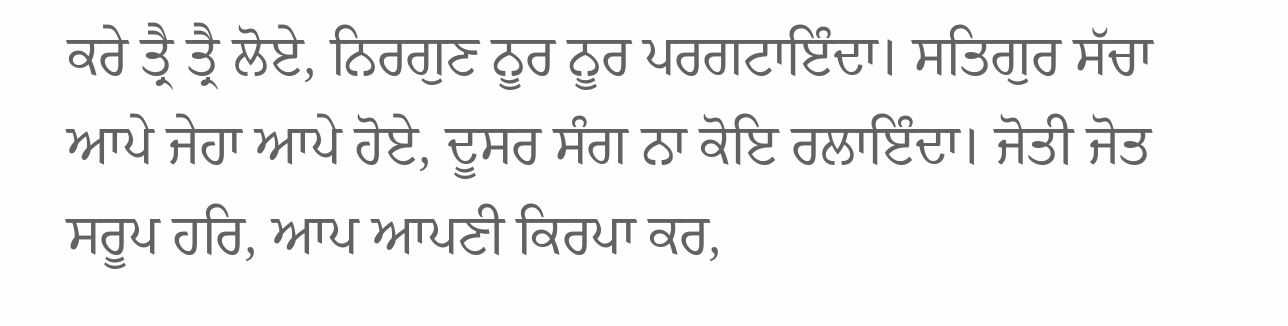ਕਰੇ ਤ੍ਰੈ ਤ੍ਰੈ ਲੋਏ, ਨਿਰਗੁਣ ਨੂਰ ਨੂਰ ਪਰਗਟਾਇੰਦਾ। ਸਤਿਗੁਰ ਸੱਚਾ ਆਪੇ ਜੇਹਾ ਆਪੇ ਹੋਏ, ਦੂਸਰ ਸੰਗ ਨਾ ਕੋਇ ਰਲਾਇੰਦਾ। ਜੋਤੀ ਜੋਤ ਸਰੂਪ ਹਰਿ, ਆਪ ਆਪਣੀ ਕਿਰਪਾ ਕਰ,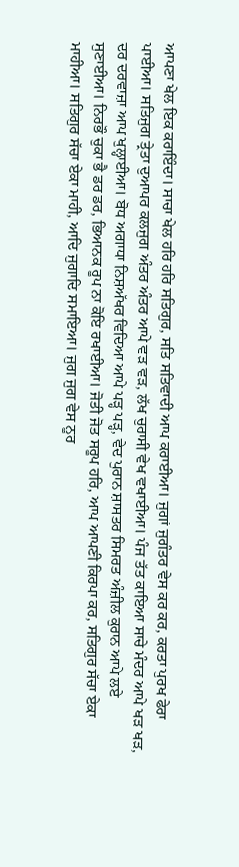ਆਪਣਾ ਖੇਲ ਇਕ ਕਰਾਇੰਦਾ। ਸਾਚਾ ਖੇਲ ਹਰਿ ਹਰਿ ਸਤਿਗੁਰ, ਸਤਿ ਸਤਿਵਾਦੀ ਆਪ ਕਰਾਈਆ। ਜੁਗਾਂ ਜੁਗੰਤਰ ਵੇਸ ਕਰ ਕਰ, ਕਰਤਾ ਪੁਰਖ ਫੇਰਾ ਪਾਈਆ। ਸਤਿਜੁਗ ਤ੍ਰੇਤਾ ਦੁਆਪਰ ਕਲਜੁਗ ਅੰਤਰ ਅੰਤਰ ਆਪੇ ਵੜ ਵੜ, ਲੱਖ ਚੁਰਾਸੀ ਵੇਖ ਵਖਾਈਆ। ਪੰਜ ਤੱਤ ਕਾਇਆ ਸਾਚੇ ਮੰਦਰ ਆਪੇ ਖੜ ਖੜ, ਦਰ ਦਰਵਾਜ਼ਾ ਆਪ ਖੁਲ੍ਹਾਈਆ। ਬੋਧ ਅਗਾਧਾ ਨਿਸ਼ਅੱਖਰ ਵਿਦਿਆ ਆਪੇ ਪੜ੍ਹ ਪੜ੍ਹ, ਵੇਦ ਪੁਰਾਨ ਸ਼ਾਸਤਰ ਸਿਮਰਤ ਅੰਜ਼ੀਲ ਕੁਰਾਨ ਆਪੇ ਲਏ ਸੁਣਾਈਆ। ਨਿਰਭੌ ਚੁਕਾ ਭੈ ਡਰ ਡਰ, ਭਿਆਨਕ ਰੂਪ ਨਾ ਕੋਇ ਰਖਾਈਆ। ਜੋਤੀ ਜੋਤ ਸਰੂਪ ਹਰਿ, ਆਪ ਆਪਣੀ ਕਿਰਪਾ ਕਰ, ਸਤਿਗੁਰ ਸੱਚਾ ਏਕਾ ਮਾਹੀਆ। ਸਤਿਗੁਰ ਸੱਚਾ ਏਕਾ ਮਾਹੀ, ਆਦਿ ਜੁਗਾਦਿ ਸਮਾਇਆ। ਜੁਗ ਜੁਗ ਵੇਸ ਨੂਰ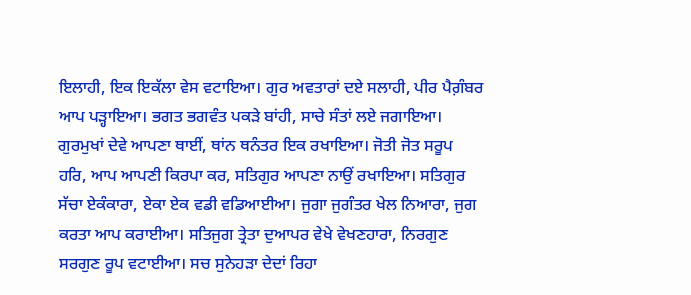ਇਲਾਹੀ, ਇਕ ਇਕੱਲਾ ਵੇਸ ਵਟਾਇਆ। ਗੁਰ ਅਵਤਾਰਾਂ ਦਏ ਸਲਾਹੀ, ਪੀਰ ਪੈਗ਼ੰਬਰ ਆਪ ਪੜ੍ਹਾਇਆ। ਭਗਤ ਭਗਵੰਤ ਪਕੜੇ ਬਾਂਹੀ, ਸਾਚੇ ਸੰਤਾਂ ਲਏ ਜਗਾਇਆ। ਗੁਰਮੁਖਾਂ ਦੇਵੇ ਆਪਣਾ ਥਾਈਂ, ਥਾਂਨ ਥਨੰਤਰ ਇਕ ਰਖਾਇਆ। ਜੋਤੀ ਜੋਤ ਸਰੂਪ ਹਰਿ, ਆਪ ਆਪਣੀ ਕਿਰਪਾ ਕਰ, ਸਤਿਗੁਰ ਆਪਣਾ ਨਾਉਂ ਰਖਾਇਆ। ਸਤਿਗੁਰ ਸੱਚਾ ਏਕੰਕਾਰਾ, ਏਕਾ ਏਕ ਵਡੀ ਵਡਿਆਈਆ। ਜੁਗਾ ਜੁਗੰਤਰ ਖੇਲ ਨਿਆਰਾ, ਜੁਗ ਕਰਤਾ ਆਪ ਕਰਾਈਆ। ਸਤਿਜੁਗ ਤ੍ਰੇਤਾ ਦੁਆਪਰ ਵੇਖੇ ਵੇਖਣਹਾਰਾ, ਨਿਰਗੁਣ ਸਰਗੁਣ ਰੂਪ ਵਟਾਈਆ। ਸਚ ਸੁਨੇਹੜਾ ਦੇਦਾਂ ਰਿਹਾ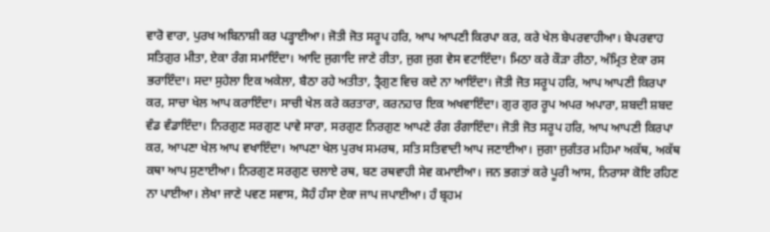ਵਾਰੋ ਵਾਰਾ, ਪੁਰਖ ਅਬਿਨਾਸ਼ੀ ਕਰ ਪੜ੍ਹਾਈਆ। ਜੋਤੀ ਜੋਤ ਸਰੂਪ ਹਰਿ, ਆਪ ਆਪਣੀ ਕਿਰਪਾ ਕਰ, ਕਰੇ ਖੇਲ ਬੇਪਰਵਾਹੀਆ। ਬੇਪਰਵਾਹ ਸਤਿਗੁਰ ਮੀਤਾ, ਏਕਾ ਰੰਗ ਸਮਾਇੰਦਾ। ਆਦਿ ਜੁਗਾਦਿ ਜਾਣੇ ਰੀਤਾ, ਜੁਗ ਜੁਗ ਵੇਸ ਵਟਾਇੰਦਾ। ਮਿਠਾ ਕਰੇ ਕੌੜਾ ਰੀਠਾ, ਅੰਮ੍ਰਿਤ ਏਕਾ ਰਸ ਭਰਾਇੰਦਾ। ਸਦਾ ਸੁਹੇਲਾ ਇਕ ਅਕੇਲਾ, ਬੈਠਾ ਰਹੇ ਅਤੀਤਾ, ਤ੍ਰੈਗੁਣ ਵਿਚ ਕਦੇ ਨਾ ਆਇੰਦਾ। ਜੋਤੀ ਜੋਤ ਸਰੂਪ ਹਰਿ, ਆਪ ਆਪਣੀ ਕਿਰਪਾ ਕਰ, ਸਾਚਾ ਖੇਲ ਆਪ ਕਰਾਇੰਦਾ। ਸਾਚੀ ਖੇਲ ਕਰੇ ਕਰਤਾਰਾ, ਕਰਨਹਾਰ ਇਕ ਅਖਵਾਇੰਦਾ। ਗੁਰ ਗੁਰ ਰੂਪ ਅਪਰ ਅਪਾਰਾ, ਸ਼ਬਦੀ ਸ਼ਬਦ ਵੰਡ ਵੰਡਾਇੰਦਾ। ਨਿਰਗੁਣ ਸਰਗੁਣ ਪਾਵੇ ਸਾਰਾ, ਸਰਗੁਣ ਨਿਰਗੁਣ ਆਪਣੇ ਰੰਗ ਰੰਗਾਇੰਦਾ। ਜੋਤੀ ਜੋਤ ਸਰੂਪ ਹਰਿ, ਆਪ ਆਪਣੀ ਕਿਰਪਾ ਕਰ, ਆਪਣਾ ਖੇਲ ਆਪ ਵਖਾਇੰਦਾ। ਆਪਣਾ ਖੇਲ ਪੁਰਖ ਸਮਰਥ, ਸਤਿ ਸਤਿਵਾਦੀ ਆਪ ਜਣਾਈਆ। ਜੁਗਾ ਜੁਗੰਤਰ ਮਹਿਮਾ ਅਕੱਥ, ਅਕੱਥ ਕਥਾ ਆਪ ਸੁਣਾਈਆ। ਨਿਰਗੁਣ ਸਰਗੁਣ ਚਲਾਏ ਰਥ, ਬਣ ਰਥਵਾਹੀ ਸੇਵ ਕਮਾਈਆ। ਜਨ ਭਗਤਾਂ ਕਰੇ ਪੂਰੀ ਆਸ, ਨਿਰਾਸਾ ਕੋਇ ਰਹਿਣ ਨਾ ਪਾਈਆ। ਲੇਖਾ ਜਾਣੇ ਪਵਣ ਸਵਾਸ, ਸੋਹੰ ਹੰਸਾ ਏਕਾ ਜਾਪ ਜਪਾਈਆ। ਹੰ ਬ੍ਰਹਮ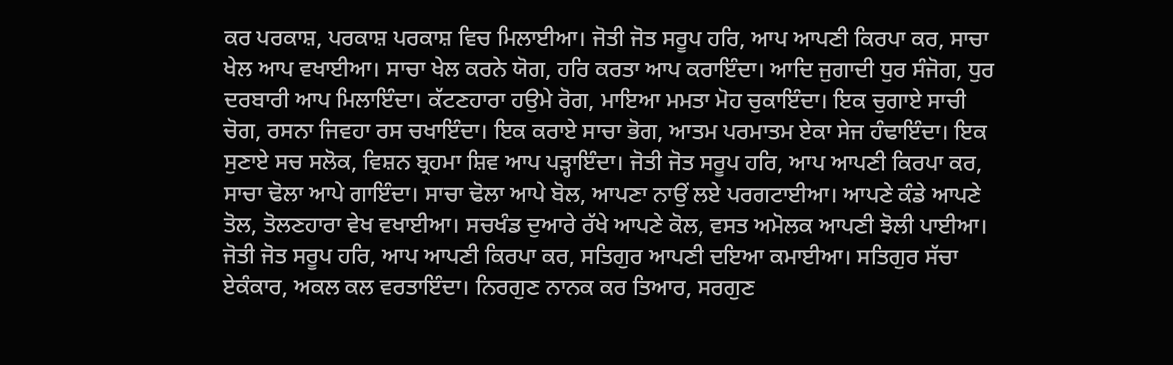ਕਰ ਪਰਕਾਸ਼, ਪਰਕਾਸ਼ ਪਰਕਾਸ਼ ਵਿਚ ਮਿਲਾਈਆ। ਜੋਤੀ ਜੋਤ ਸਰੂਪ ਹਰਿ, ਆਪ ਆਪਣੀ ਕਿਰਪਾ ਕਰ, ਸਾਚਾ ਖੇਲ ਆਪ ਵਖਾਈਆ। ਸਾਚਾ ਖੇਲ ਕਰਨੇ ਯੋਗ, ਹਰਿ ਕਰਤਾ ਆਪ ਕਰਾਇੰਦਾ। ਆਦਿ ਜੁਗਾਦੀ ਧੁਰ ਸੰਜੋਗ, ਧੁਰ ਦਰਬਾਰੀ ਆਪ ਮਿਲਾਇੰਦਾ। ਕੱਟਣਹਾਰਾ ਹਉਮੇ ਰੋਗ, ਮਾਇਆ ਮਮਤਾ ਮੋਹ ਚੁਕਾਇੰਦਾ। ਇਕ ਚੁਗਾਏ ਸਾਚੀ ਚੋਗ, ਰਸਨਾ ਜਿਵਹਾ ਰਸ ਚਖਾਇੰਦਾ। ਇਕ ਕਰਾਏ ਸਾਚਾ ਭੋਗ, ਆਤਮ ਪਰਮਾਤਮ ਏਕਾ ਸੇਜ ਹੰਢਾਇੰਦਾ। ਇਕ ਸੁਣਾਏ ਸਚ ਸਲੋਕ, ਵਿਸ਼ਨ ਬ੍ਰਹਮਾ ਸ਼ਿਵ ਆਪ ਪੜ੍ਹਾਇੰਦਾ। ਜੋਤੀ ਜੋਤ ਸਰੂਪ ਹਰਿ, ਆਪ ਆਪਣੀ ਕਿਰਪਾ ਕਰ, ਸਾਚਾ ਢੋਲਾ ਆਪੇ ਗਾਇੰਦਾ। ਸਾਚਾ ਢੋਲਾ ਆਪੇ ਬੋਲ, ਆਪਣਾ ਨਾਉਂ ਲਏ ਪਰਗਟਾਈਆ। ਆਪਣੇ ਕੰਡੇ ਆਪਣੇ ਤੋਲ, ਤੋਲਣਹਾਰਾ ਵੇਖ ਵਖਾਈਆ। ਸਚਖੰਡ ਦੁਆਰੇ ਰੱਖੇ ਆਪਣੇ ਕੋਲ, ਵਸਤ ਅਮੋਲਕ ਆਪਣੀ ਝੋਲੀ ਪਾਈਆ। ਜੋਤੀ ਜੋਤ ਸਰੂਪ ਹਰਿ, ਆਪ ਆਪਣੀ ਕਿਰਪਾ ਕਰ, ਸਤਿਗੁਰ ਆਪਣੀ ਦਇਆ ਕਮਾਈਆ। ਸਤਿਗੁਰ ਸੱਚਾ ਏਕੰਕਾਰ, ਅਕਲ ਕਲ ਵਰਤਾਇੰਦਾ। ਨਿਰਗੁਣ ਨਾਨਕ ਕਰ ਤਿਆਰ, ਸਰਗੁਣ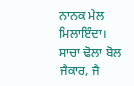ਨਾਨਕ ਮੇਲ ਮਿਲਾਇੰਦਾ। ਸਾਚਾ ਢੋਲਾ ਬੋਲ ਜੈਕਾਰ, ਜੈ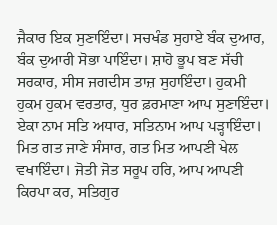ਜੈਕਾਰ ਇਕ ਸੁਣਾਇੰਦਾ। ਸਚਖੰਡ ਸੁਹਾਏ ਬੰਕ ਦੁਆਰ, ਬੰਕ ਦੁਆਰੀ ਸੋਭਾ ਪਾਇੰਦਾ। ਸ਼ਾਹੋ ਭੂਪ ਬਣ ਸੱਚੀ ਸਰਕਾਰ, ਸੀਸ ਜਗਦੀਸ ਤਾਜ਼ ਸੁਹਾਇੰਦਾ। ਹੁਕਮੀ ਹੁਕਮ ਹੁਕਮ ਵਰਤਾਰ, ਧੁਰ ਫ਼ਰਮਾਣਾ ਆਪ ਸੁਣਾਇੰਦਾ। ਏਕਾ ਨਾਮ ਸਤਿ ਅਧਾਰ, ਸਤਿਨਾਮ ਆਪ ਪੜ੍ਹਾਇੰਦਾ। ਮਿਤ ਗਤ ਜਾਣੇ ਸੰਸਾਰ, ਗਤ ਮਿਤ ਆਪਣੀ ਖੇਲ ਵਖਾਇੰਦਾ। ਜੋਤੀ ਜੋਤ ਸਰੂਪ ਹਰਿ, ਆਪ ਆਪਣੀ ਕਿਰਪਾ ਕਰ, ਸਤਿਗੁਰ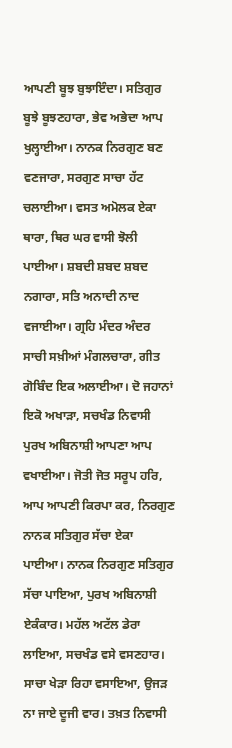ਆਪਣੀ ਬੂਝ ਬੁਝਾਇੰਦਾ। ਸਤਿਗੁਰ ਬੂਝੇ ਬੂਝਣਹਾਰਾ, ਭੇਵ ਅਭੇਦਾ ਆਪ ਖੁਲ੍ਹਾਈਆ। ਨਾਨਕ ਨਿਰਗੁਣ ਬਣ ਵਣਜਾਰਾ, ਸਰਗੁਣ ਸਾਚਾ ਹੱਟ ਚਲਾਈਆ। ਵਸਤ ਅਮੋਲਕ ਏਕਾ ਥਾਰਾ, ਥਿਰ ਘਰ ਵਾਸੀ ਝੋਲੀ ਪਾਈਆ। ਸ਼ਬਦੀ ਸ਼ਬਦ ਸ਼ਬਦ ਨਗਾਰਾ, ਸਤਿ ਅਨਾਦੀ ਨਾਦ ਵਜਾਈਆ। ਗ੍ਰਹਿ ਮੰਦਰ ਅੰਦਰ ਸਾਚੀ ਸਖ਼ੀਆਂ ਮੰਗਲਚਾਰਾ, ਗੀਤ ਗੋਬਿੰਦ ਇਕ ਅਲਾਈਆ। ਦੋ ਜਹਾਨਾਂ ਇਕੋ ਅਖਾੜਾ, ਸਚਖੰਡ ਨਿਵਾਸੀ ਪੁਰਖ ਅਬਿਨਾਸ਼ੀ ਆਪਣਾ ਆਪ ਵਖਾਈਆ। ਜੋਤੀ ਜੋਤ ਸਰੂਪ ਹਰਿ, ਆਪ ਆਪਣੀ ਕਿਰਪਾ ਕਰ, ਨਿਰਗੁਣ ਨਾਨਕ ਸਤਿਗੁਰ ਸੱਚਾ ਏਕਾ ਪਾਈਆ। ਨਾਨਕ ਨਿਰਗੁਣ ਸਤਿਗੁਰ ਸੱਚਾ ਪਾਇਆ, ਪੁਰਖ ਅਬਿਨਾਸ਼ੀ ਏਕੰਕਾਰ। ਮਹੱਲ ਅਟੱਲ ਡੇਰਾ ਲਾਇਆ, ਸਚਖੰਡ ਵਸੇ ਵਸਣਹਾਰ। ਸਾਚਾ ਖੇੜਾ ਰਿਹਾ ਵਸਾਇਆ, ਉਜੜ ਨਾ ਜਾਏ ਦੂਜੀ ਵਾਰ। ਤਖ਼ਤ ਨਿਵਾਸੀ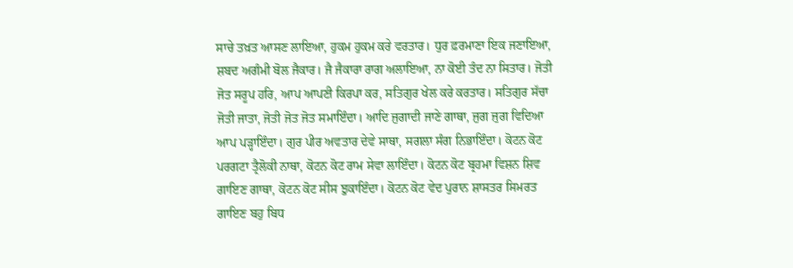ਸਾਚੇ ਤਖ਼ਤ ਆਸਣ ਲਾਇਆ, ਹੁਕਮ ਹੁਕਮ ਕਰੇ ਵਰਤਾਰ। ਧੁਰ ਫ਼ਰਮਾਣਾ ਇਕ ਜਣਾਇਆ, ਸ਼ਬਦ ਅਗੰਮੀ ਬੋਲ ਜੈਕਾਰ। ਜੈ ਜੈਕਾਰਾ ਰਾਗ ਅਲਾਇਆ, ਨਾ ਕੋਈ ਤੰਦ ਨਾ ਸਿਤਾਰ। ਜੋਤੀ ਜੋਤ ਸਰੂਪ ਹਰਿ, ਆਪ ਆਪਣੀ ਕਿਰਪਾ ਕਰ, ਸਤਿਗੁਰ ਖੇਲ ਕਰੇ ਕਰਤਾਰ। ਸਤਿਗੁਰ ਸੱਚਾ ਜੋਤੀ ਜਾਤਾ, ਜੋਤੀ ਜੋਤ ਜੋਤ ਸਮਾਇੰਦਾ। ਆਦਿ ਜੁਗਾਦੀ ਜਾਣੇ ਗਾਥਾ, ਜੁਗ ਜੁਗ ਵਿਦਿਆ ਆਪ ਪੜ੍ਹਾਇੰਦਾ। ਗੁਰ ਪੀਰ ਅਵਤਾਰ ਦੇਵੇ ਸਾਥਾ, ਸਗਲਾ ਸੰਗ ਨਿਭਾਇੰਦਾ। ਕੋਟਨ ਕੋਟ ਪਰਗਟਾ ਤ੍ਰੈਲੋਕੀ ਨਾਥਾ, ਕੋਟਨ ਕੋਟ ਰਾਮ ਸੇਵਾ ਲਾਇੰਦਾ। ਕੋਟਨ ਕੋਟ ਬ੍ਰਹਮਾ ਵਿਸ਼ਨ ਸ਼ਿਵ ਗਾਇਣ ਗਾਥਾ, ਕੋਟਨ ਕੋਟ ਸੀਸ ਝੁਕਾਇੰਦਾ। ਕੋਟਨ ਕੋਟ ਵੇਦ ਪੁਰਾਨ ਸ਼ਾਸਤਰ ਸਿਮਰਤ ਗਾਇਣ ਬਹੁ ਬਿਧ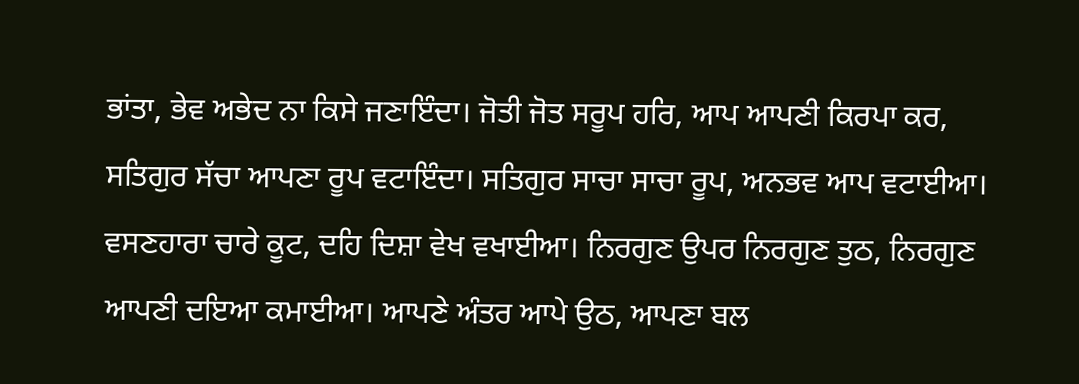ਭਾਂਤਾ, ਭੇਵ ਅਭੇਦ ਨਾ ਕਿਸੇ ਜਣਾਇੰਦਾ। ਜੋਤੀ ਜੋਤ ਸਰੂਪ ਹਰਿ, ਆਪ ਆਪਣੀ ਕਿਰਪਾ ਕਰ, ਸਤਿਗੁਰ ਸੱਚਾ ਆਪਣਾ ਰੂਪ ਵਟਾਇੰਦਾ। ਸਤਿਗੁਰ ਸਾਚਾ ਸਾਚਾ ਰੂਪ, ਅਨਭਵ ਆਪ ਵਟਾਈਆ। ਵਸਣਹਾਰਾ ਚਾਰੇ ਕੂਟ, ਦਹਿ ਦਿਸ਼ਾ ਵੇਖ ਵਖਾਈਆ। ਨਿਰਗੁਣ ਉਪਰ ਨਿਰਗੁਣ ਤੁਠ, ਨਿਰਗੁਣ ਆਪਣੀ ਦਇਆ ਕਮਾਈਆ। ਆਪਣੇ ਅੰਤਰ ਆਪੇ ਉਠ, ਆਪਣਾ ਬਲ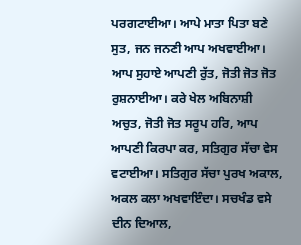ਪਰਗਟਾਈਆ। ਆਪੇ ਮਾਤਾ ਪਿਤਾ ਬਣੇ ਸੁਤ, ਜਨ ਜਨਣੀ ਆਪ ਅਖਵਾਈਆ। ਆਪ ਸੁਹਾਏ ਆਪਣੀ ਰੁੱਤ, ਜੋਤੀ ਜੋਤ ਜੋਤ ਰੁਸ਼ਨਾਈਆ। ਕਰੇ ਖੇਲ ਅਬਿਨਾਸ਼ੀ ਅਚੁਤ, ਜੋਤੀ ਜੋਤ ਸਰੂਪ ਹਰਿ, ਆਪ ਆਪਣੀ ਕਿਰਪਾ ਕਰ, ਸਤਿਗੁਰ ਸੱਚਾ ਵੇਸ ਵਟਾਈਆ। ਸਤਿਗੁਰ ਸੱਚਾ ਪੁਰਖ ਅਕਾਲ, ਅਕਲ ਕਲਾ ਅਖਵਾਇੰਦਾ। ਸਚਖੰਡ ਵਸੇ ਦੀਨ ਦਿਆਲ,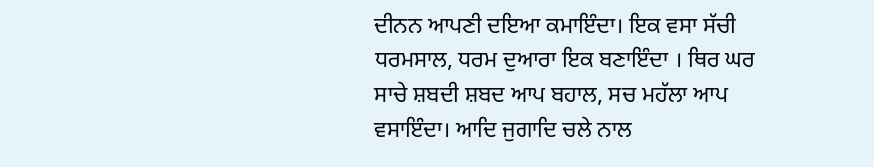ਦੀਨਨ ਆਪਣੀ ਦਇਆ ਕਮਾਇੰਦਾ। ਇਕ ਵਸਾ ਸੱਚੀ ਧਰਮਸਾਲ, ਧਰਮ ਦੁਆਰਾ ਇਕ ਬਣਾਇੰਦਾ । ਥਿਰ ਘਰ ਸਾਚੇ ਸ਼ਬਦੀ ਸ਼ਬਦ ਆਪ ਬਹਾਲ, ਸਚ ਮਹੱਲਾ ਆਪ ਵਸਾਇੰਦਾ। ਆਦਿ ਜੁਗਾਦਿ ਚਲੇ ਨਾਲ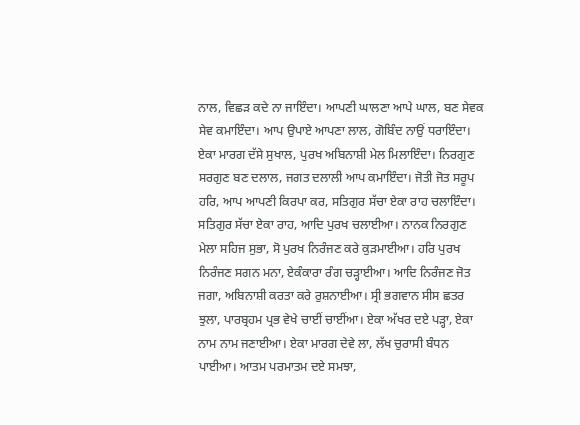ਨਾਲ, ਵਿਛੜ ਕਦੇ ਨਾ ਜਾਇੰਦਾ। ਆਪਣੀ ਘਾਲਣਾ ਆਪੇ ਘਾਲ, ਬਣ ਸੇਵਕ ਸੇਵ ਕਮਾਇੰਦਾ। ਆਪ ਉਪਾਏ ਆਪਣਾ ਲਾਲ, ਗੋਬਿੰਦ ਨਾਉਂ ਧਰਾਇੰਦਾ। ਏਕਾ ਮਾਰਗ ਦੱਸੇ ਸੁਖਾਲ, ਪੁਰਖ ਅਬਿਨਾਸ਼ੀ ਮੇਲ ਮਿਲਾਇੰਦਾ। ਨਿਰਗੁਣ ਸਰਗੁਣ ਬਣ ਦਲਾਲ, ਜਗਤ ਦਲਾਲੀ ਆਪ ਕਮਾਇੰਦਾ। ਜੋਤੀ ਜੋਤ ਸਰੂਪ ਹਰਿ, ਆਪ ਆਪਣੀ ਕਿਰਪਾ ਕਰ, ਸਤਿਗੁਰ ਸੱਚਾ ਏਕਾ ਰਾਹ ਚਲਾਇੰਦਾ। ਸਤਿਗੁਰ ਸੱਚਾ ਏਕਾ ਰਾਹ, ਆਦਿ ਪੁਰਖ ਚਲਾਈਆ। ਨਾਨਕ ਨਿਰਗੁਣ ਮੇਲਾ ਸਹਿਜ ਸੁਭਾ, ਸੋ ਪੁਰਖ ਨਿਰੰਜਣ ਕਰੇ ਕੁੜਮਾਈਆ। ਹਰਿ ਪੁਰਖ ਨਿਰੰਜਣ ਸਗਨ ਮਨਾ, ਏਕੰਕਾਰਾ ਰੰਗ ਚੜ੍ਹਾਈਆ। ਆਦਿ ਨਿਰੰਜਣ ਜੋਤ ਜਗਾ, ਅਬਿਨਾਸ਼ੀ ਕਰਤਾ ਕਰੇ ਰੁਸ਼ਨਾਈਆ। ਸ੍ਰੀ ਭਗਵਾਨ ਸੀਸ ਛਤਰ ਝੁਲਾ, ਪਾਰਬ੍ਰਹਮ ਪ੍ਰਭ ਵੇਖੇ ਚਾਈਂ ਚਾਈਂਆ। ਏਕਾ ਅੱਖਰ ਦਏ ਪੜ੍ਹਾ, ਏਕਾ ਨਾਮ ਨਾਮ ਜਣਾਈਆ। ਏਕਾ ਮਾਰਗ ਦੇਵੇ ਲਾ, ਲੱਖ ਚੁਰਾਸੀ ਬੰਧਨ ਪਾਈਆ। ਆਤਮ ਪਰਮਾਤਮ ਦਏ ਸਮਝਾ,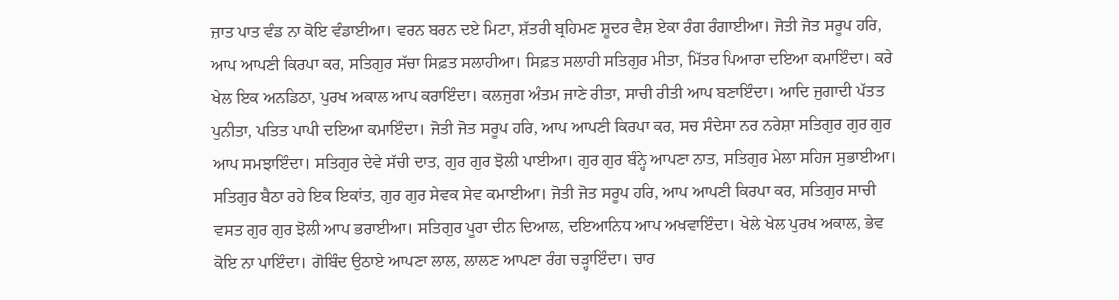ਜ਼ਾਤ ਪਾਤ ਵੰਡ ਨਾ ਕੋਇ ਵੰਡਾਈਆ। ਵਰਨ ਬਰਨ ਦਏ ਮਿਟਾ, ਸ਼ੱਤਰੀ ਬ੍ਰਹਿਮਣ ਸ਼ੂਦਰ ਵੈਸ਼ ਏਕਾ ਰੰਗ ਰੰਗਾਈਆ। ਜੋਤੀ ਜੋਤ ਸਰੂਪ ਹਰਿ, ਆਪ ਆਪਣੀ ਕਿਰਪਾ ਕਰ, ਸਤਿਗੁਰ ਸੱਚਾ ਸਿਫ਼ਤ ਸਲਾਹੀਆ। ਸਿਫ਼ਤ ਸਲਾਹੀ ਸਤਿਗੁਰ ਮੀਤਾ, ਮਿੱਤਰ ਪਿਆਰਾ ਦਇਆ ਕਮਾਇੰਦਾ। ਕਰੇ ਖੇਲ ਇਕ ਅਨਡਿਠਾ, ਪੁਰਖ ਅਕਾਲ ਆਪ ਕਰਾਇੰਦਾ। ਕਲਜੁਗ ਅੰਤਮ ਜਾਣੇ ਰੀਤਾ, ਸਾਚੀ ਰੀਤੀ ਆਪ ਬਣਾਇੰਦਾ। ਆਦਿ ਜੁਗਾਦੀ ਪੱਤਤ ਪੁਨੀਤਾ, ਪਤਿਤ ਪਾਪੀ ਦਇਆ ਕਮਾਇੰਦਾ। ਜੋਤੀ ਜੋਤ ਸਰੂਪ ਹਰਿ, ਆਪ ਆਪਣੀ ਕਿਰਪਾ ਕਰ, ਸਚ ਸੰਦੇਸਾ ਨਰ ਨਰੇਸ਼ਾ ਸਤਿਗੁਰ ਗੁਰ ਗੁਰ ਆਪ ਸਮਝਾਇੰਦਾ। ਸਤਿਗੁਰ ਦੇਵੇ ਸੱਚੀ ਦਾਤ, ਗੁਰ ਗੁਰ ਝੋਲੀ ਪਾਈਆ। ਗੁਰ ਗੁਰ ਬੰਨ੍ਹੇ ਆਪਣਾ ਨਾਤ, ਸਤਿਗੁਰ ਮੇਲਾ ਸਹਿਜ ਸੁਭਾਈਆ। ਸਤਿਗੁਰ ਬੈਠਾ ਰਹੇ ਇਕ ਇਕਾਂਤ, ਗੁਰ ਗੁਰ ਸੇਵਕ ਸੇਵ ਕਮਾਈਆ। ਜੋਤੀ ਜੋਤ ਸਰੂਪ ਹਰਿ, ਆਪ ਆਪਣੀ ਕਿਰਪਾ ਕਰ, ਸਤਿਗੁਰ ਸਾਚੀ ਵਸਤ ਗੁਰ ਗੁਰ ਝੋਲੀ ਆਪ ਭਰਾਈਆ। ਸਤਿਗੁਰ ਪੂਰਾ ਦੀਨ ਦਿਆਲ, ਦਇਆਨਿਧ ਆਪ ਅਖਵਾਇੰਦਾ। ਖੇਲੇ ਖੇਲ ਪੁਰਖ ਅਕਾਲ, ਭੇਵ ਕੋਇ ਨਾ ਪਾਇੰਦਾ। ਗੋਬਿੰਦ ਉਠਾਏ ਆਪਣਾ ਲਾਲ, ਲਾਲਣ ਆਪਣਾ ਰੰਗ ਚੜ੍ਹਾਇੰਦਾ। ਚਾਰ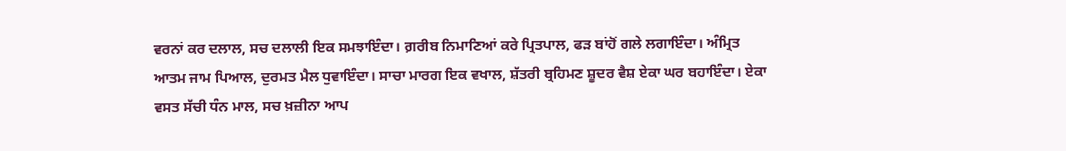ਵਰਨਾਂ ਕਰ ਦਲਾਲ, ਸਚ ਦਲਾਲੀ ਇਕ ਸਮਝਾਇੰਦਾ। ਗ਼ਰੀਬ ਨਿਮਾਣਿਆਂ ਕਰੇ ਪ੍ਰਿਤਪਾਲ, ਫੜ ਬਾਂਹੋਂ ਗਲੇ ਲਗਾਇੰਦਾ। ਅੰਮ੍ਰਿਤ ਆਤਮ ਜਾਮ ਪਿਆਲ, ਦੁਰਮਤ ਮੈਲ ਧੁਵਾਇੰਦਾ। ਸਾਚਾ ਮਾਰਗ ਇਕ ਵਖਾਲ, ਸ਼ੱਤਰੀ ਬ੍ਰਹਿਮਣ ਸ਼ੂਦਰ ਵੈਸ਼ ਏਕਾ ਘਰ ਬਹਾਇੰਦਾ। ਏਕਾ ਵਸਤ ਸੱਚੀ ਧੰਨ ਮਾਲ, ਸਚ ਖ਼ਜ਼ੀਨਾ ਆਪ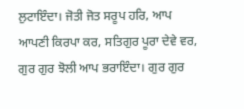ਲੁਟਾਇੰਦਾ। ਜੋਤੀ ਜੋਤ ਸਰੂਪ ਹਰਿ, ਆਪ ਆਪਣੀ ਕਿਰਪਾ ਕਰ, ਸਤਿਗੁਰ ਪੂਰਾ ਦੇਵੇ ਵਰ, ਗੁਰ ਗੁਰ ਝੋਲੀ ਆਪ ਭਰਾਇੰਦਾ। ਗੁਰ ਗੁਰ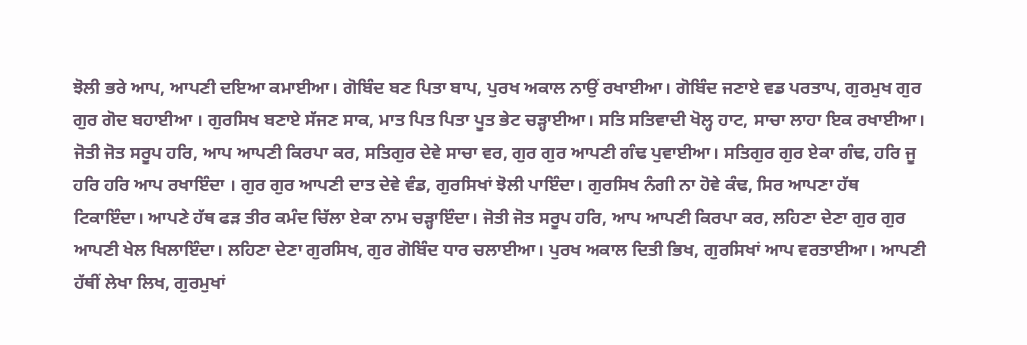ਝੋਲੀ ਭਰੇ ਆਪ, ਆਪਣੀ ਦਇਆ ਕਮਾਈਆ। ਗੋਬਿੰਦ ਬਣ ਪਿਤਾ ਬਾਪ, ਪੁਰਖ ਅਕਾਲ ਨਾਉਂ ਰਖਾਈਆ। ਗੋਬਿੰਦ ਜਣਾਏ ਵਡ ਪਰਤਾਪ, ਗੁਰਮੁਖ ਗੁਰ ਗੁਰ ਗੋਦ ਬਹਾਈਆ । ਗੁਰਸਿਖ ਬਣਾਏ ਸੱਜਣ ਸਾਕ, ਮਾਤ ਪਿਤ ਪਿਤਾ ਪੂਤ ਭੇਟ ਚੜ੍ਹਾਈਆ। ਸਤਿ ਸਤਿਵਾਦੀ ਖੋਲ੍ਹ ਹਾਟ, ਸਾਚਾ ਲਾਹਾ ਇਕ ਰਖਾਈਆ। ਜੋਤੀ ਜੋਤ ਸਰੂਪ ਹਰਿ, ਆਪ ਆਪਣੀ ਕਿਰਪਾ ਕਰ, ਸਤਿਗੁਰ ਦੇਵੇ ਸਾਚਾ ਵਰ, ਗੁਰ ਗੁਰ ਆਪਣੀ ਗੰਢ ਪੁਵਾਈਆ। ਸਤਿਗੁਰ ਗੁਰ ਏਕਾ ਗੰਢ, ਹਰਿ ਜੂ ਹਰਿ ਹਰਿ ਆਪ ਰਖਾਇੰਦਾ । ਗੁਰ ਗੁਰ ਆਪਣੀ ਦਾਤ ਦੇਵੇ ਵੰਡ, ਗੁਰਸਿਖਾਂ ਝੋਲੀ ਪਾਇੰਦਾ। ਗੁਰਸਿਖ ਨੰਗੀ ਨਾ ਹੋਵੇ ਕੰਢ, ਸਿਰ ਆਪਣਾ ਹੱਥ ਟਿਕਾਇੰਦਾ। ਆਪਣੇ ਹੱਥ ਫੜ ਤੀਰ ਕਮੰਦ ਚਿੱਲਾ ਏਕਾ ਨਾਮ ਚੜ੍ਹਾਇੰਦਾ। ਜੋਤੀ ਜੋਤ ਸਰੂਪ ਹਰਿ, ਆਪ ਆਪਣੀ ਕਿਰਪਾ ਕਰ, ਲਹਿਣਾ ਦੇਣਾ ਗੁਰ ਗੁਰ ਆਪਣੀ ਖੇਲ ਖਿਲਾਇੰਦਾ। ਲਹਿਣਾ ਦੇਣਾ ਗੁਰਸਿਖ, ਗੁਰ ਗੋਬਿੰਦ ਧਾਰ ਚਲਾਈਆ। ਪੁਰਖ ਅਕਾਲ ਦਿਤੀ ਭਿਖ, ਗੁਰਸਿਖਾਂ ਆਪ ਵਰਤਾਈਆ। ਆਪਣੀ ਹੱਥੀਂ ਲੇਖਾ ਲਿਖ, ਗੁਰਮੁਖਾਂ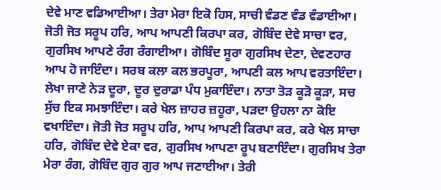ਦੇਵੇ ਮਾਣ ਵਡਿਆਈਆ। ਤੇਰਾ ਮੇਰਾ ਇਕੋ ਹਿਸ, ਸਾਚੀ ਵੰਡਣ ਵੰਡ ਵੰਡਾਈਆ। ਜੋਤੀ ਜੋਤ ਸਰੂਪ ਹਰਿ, ਆਪ ਆਪਣੀ ਕਿਰਪਾ ਕਰ, ਗੋਬਿੰਦ ਦੇਵੇ ਸਾਚਾ ਵਰ, ਗੁਰਸਿਖ ਆਪਣੇ ਰੰਗ ਰੰਗਾਈਆ। ਗੋਬਿੰਦ ਸੂਰਾ ਗੁਰਸਿਖ ਦੇਣਾ, ਦੇਵਣਹਾਰ ਆਪ ਹੋ ਜਾਇੰਦਾ। ਸਰਬ ਕਲਾ ਕਲ ਭਰਪੂਰਾ, ਆਪਣੀ ਕਲ ਆਪ ਵਰਤਾਇੰਦਾ। ਲੇਖਾ ਜਾਣੇ ਨੇੜ ਦੂਰਾ, ਦੂਰ ਦੁਰਾਡਾ ਪੰਧ ਮੁਕਾਇੰਦਾ। ਨਾਤਾ ਤੋੜ ਕੂੜੋ ਕੂੜਾ, ਸਚ ਸੁੱਚ ਇਕ ਸਮਝਾਇੰਦਾ। ਕਰੇ ਖੇਲ ਜ਼ਾਹਰ ਜ਼ਹੂਰਾ, ਪੜਦਾ ਉਹਲਾ ਨਾ ਕੋਇ ਵਖਾਇੰਦਾ। ਜੋਤੀ ਜੋਤ ਸਰੂਪ ਹਰਿ, ਆਪ ਆਪਣੀ ਕਿਰਪਾ ਕਰ, ਕਰੇ ਖੇਲ ਸਾਚਾ ਹਰਿ, ਗੋਬਿੰਦ ਦੇਵੇ ਏਕਾ ਵਰ, ਗੁਰਸਿਖ ਆਪਣਾ ਰੂਪ ਬਣਾਇੰਦਾ। ਗੁਰਸਿਖ ਤੇਰਾ ਮੇਰਾ ਰੰਗ, ਗੋਬਿੰਦ ਗੁਰ ਗੁਰ ਆਪ ਜਣਾਈਆ। ਤੇਰੀ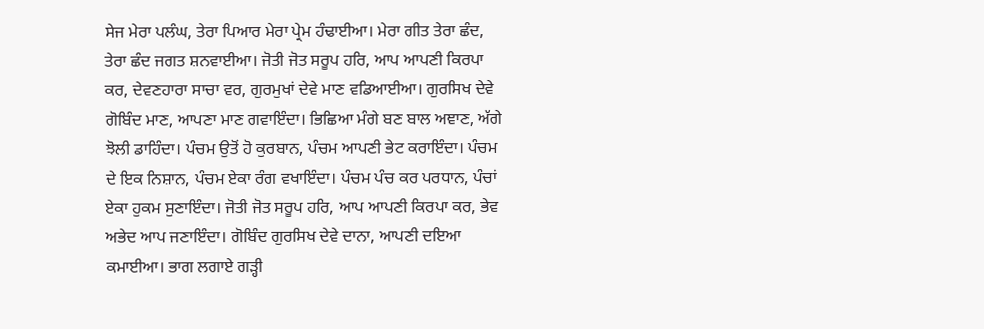ਸੇਜ ਮੇਰਾ ਪਲੰਘ, ਤੇਰਾ ਪਿਆਰ ਮੇਰਾ ਪ੍ਰੇਮ ਹੰਢਾਈਆ। ਮੇਰਾ ਗੀਤ ਤੇਰਾ ਛੰਦ, ਤੇਰਾ ਛੰਦ ਜਗਤ ਸ਼ਨਵਾਈਆ। ਜੋਤੀ ਜੋਤ ਸਰੂਪ ਹਰਿ, ਆਪ ਆਪਣੀ ਕਿਰਪਾ ਕਰ, ਦੇਵਣਹਾਰਾ ਸਾਚਾ ਵਰ, ਗੁਰਮੁਖਾਂ ਦੇਵੇ ਮਾਣ ਵਡਿਆਈਆ। ਗੁਰਸਿਖ ਦੇਵੇ ਗੋਬਿੰਦ ਮਾਣ, ਆਪਣਾ ਮਾਣ ਗਵਾਇੰਦਾ। ਭਿਛਿਆ ਮੰਗੇ ਬਣ ਬਾਲ ਅਞਾਣ, ਅੱਗੇ ਝੋਲੀ ਡਾਹਿੰਦਾ। ਪੰਚਮ ਉਤੋਂ ਹੋ ਕੁਰਬਾਨ, ਪੰਚਮ ਆਪਣੀ ਭੇਟ ਕਰਾਇੰਦਾ। ਪੰਚਮ ਦੇ ਇਕ ਨਿਸ਼ਾਨ, ਪੰਚਮ ਏਕਾ ਰੰਗ ਵਖਾਇੰਦਾ। ਪੰਚਮ ਪੰਚ ਕਰ ਪਰਧਾਨ, ਪੰਚਾਂ ਏਕਾ ਹੁਕਮ ਸੁਣਾਇੰਦਾ। ਜੋਤੀ ਜੋਤ ਸਰੂਪ ਹਰਿ, ਆਪ ਆਪਣੀ ਕਿਰਪਾ ਕਰ, ਭੇਵ ਅਭੇਦ ਆਪ ਜਣਾਇੰਦਾ। ਗੋਬਿੰਦ ਗੁਰਸਿਖ ਦੇਵੇ ਦਾਨਾ, ਆਪਣੀ ਦਇਆ ਕਮਾਈਆ। ਭਾਗ ਲਗਾਏ ਗੜ੍ਹੀ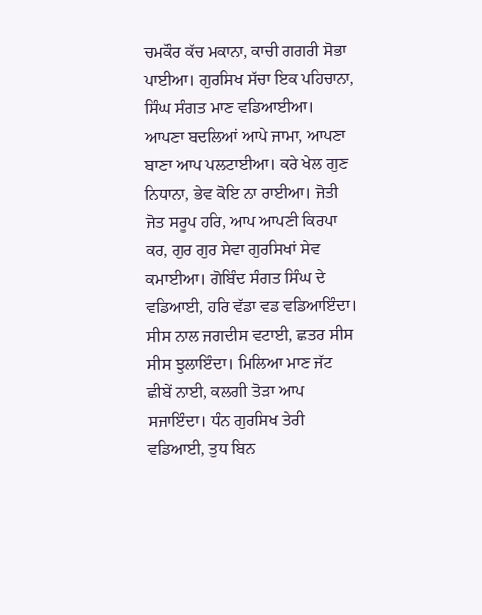ਚਮਕੌਰ ਕੱਚ ਮਕਾਨਾ, ਕਾਚੀ ਗਗਰੀ ਸੋਭਾ ਪਾਈਆ। ਗੁਰਸਿਖ ਸੱਚਾ ਇਕ ਪਹਿਚਾਨਾ, ਸਿੰਘ ਸੰਗਤ ਮਾਣ ਵਡਿਆਈਆ। ਆਪਣਾ ਬਦਲਿਆਂ ਆਪੇ ਜਾਮਾ, ਆਪਣਾ ਬਾਣਾ ਆਪ ਪਲਟਾਈਆ। ਕਰੇ ਖੇਲ ਗੁਣ ਨਿਧਾਨਾ, ਭੇਵ ਕੋਇ ਨਾ ਰਾਈਆ। ਜੋਤੀ ਜੋਤ ਸਰੂਪ ਹਰਿ, ਆਪ ਆਪਣੀ ਕਿਰਪਾ ਕਰ, ਗੁਰ ਗੁਰ ਸੇਵਾ ਗੁਰਸਿਖਾਂ ਸੇਵ ਕਮਾਈਆ। ਗੋਬਿੰਦ ਸੰਗਤ ਸਿੰਘ ਦੇ ਵਡਿਆਈ, ਹਰਿ ਵੱਡਾ ਵਡ ਵਡਿਆਇੰਦਾ। ਸੀਸ ਨਾਲ ਜਗਦੀਸ ਵਟਾਈ, ਛਤਰ ਸੀਸ ਸੀਸ ਝੁਲਾਇੰਦਾ। ਮਿਲਿਆ ਮਾਣ ਜੱਟ ਛੀਬੇਂ ਨਾਈ, ਕਲਗੀ ਤੋੜਾ ਆਪ ਸਜਾਇੰਦਾ। ਧੰਨ ਗੁਰਸਿਖ ਤੇਰੀ ਵਡਿਆਈ, ਤੁਧ ਬਿਨ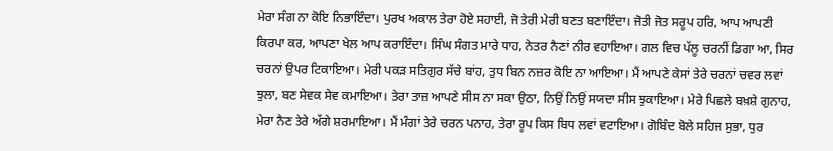ਮੇਰਾ ਸੰਗ ਨਾ ਕੋਇ ਨਿਭਾਇੰਦਾ। ਪੁਰਖ ਅਕਾਲ ਤੇਰਾ ਹੋਏ ਸਹਾਈ, ਜੋ ਤੇਰੀ ਮੇਰੀ ਬਣਤ ਬਣਾਇੰਦਾ। ਜੋਤੀ ਜੋਤ ਸਰੂਪ ਹਰਿ, ਆਪ ਆਪਣੀ ਕਿਰਪਾ ਕਰ, ਆਪਣਾ ਖੇਲ ਆਪ ਕਰਾਇੰਦਾ। ਸਿੰਘ ਸੰਗਤ ਮਾਰੇ ਧਾਹ, ਨੇਤਰ ਨੈਣਾਂ ਨੀਰ ਵਹਾਇਆ। ਗਲ ਵਿਚ ਪੱਲੂ ਚਰਨੀਂ ਡਿਗਾ ਆ, ਸਿਰ ਚਰਨਾਂ ਉਪਰ ਟਿਕਾਇਆ। ਮੇਰੀ ਪਕੜ ਸਤਿਗੁਰ ਸੱਚੇ ਬਾਂਹ, ਤੁਧ ਬਿਨ ਨਜ਼ਰ ਕੋਇ ਨਾ ਆਇਆ। ਮੈਂ ਆਪਣੇ ਕੇਸਾਂ ਤੇਰੇ ਚਰਨਾਂ ਚਵਰ ਲਵਾਂ ਝੁਲਾ, ਬਣ ਸੇਵਕ ਸੇਵ ਕਮਾਇਆ। ਤੇਰਾ ਤਾਜ਼ ਆਪਣੇ ਸੀਸ ਨਾ ਸਕਾ ਉਠਾ, ਨਿਉਂ ਨਿਉਂ ਸਯਦਾ ਸੀਸ ਝੁਕਾਇਆ। ਮੇਰੇ ਪਿਛਲੇ ਬਖ਼ਸ਼ੇ ਗੁਨਾਹ, ਮੇਰਾ ਨੈਣ ਤੇਰੇ ਅੱਗੇ ਸ਼ਰਮਾਇਆ। ਮੈਂ ਮੰਗਾਂ ਤੇਰੇ ਚਰਨ ਪਨਾਹ, ਤੇਰਾ ਰੂਪ ਕਿਸ ਬਿਧ ਲਵਾਂ ਵਟਾਇਆ। ਗੋਬਿੰਦ ਬੋਲੇ ਸਹਿਜ ਸੁਭਾ, ਧੁਰ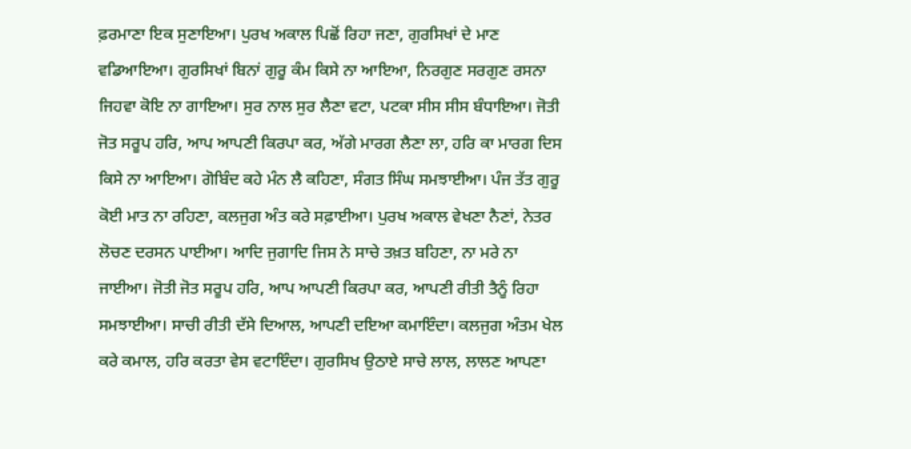ਫ਼ਰਮਾਣਾ ਇਕ ਸੁਣਾਇਆ। ਪੁਰਖ ਅਕਾਲ ਪਿਛੋਂ ਰਿਹਾ ਜਣਾ, ਗੁਰਸਿਖਾਂ ਦੇ ਮਾਣ ਵਡਿਆਇਆ। ਗੁਰਸਿਖਾਂ ਬਿਨਾਂ ਗੁਰੂ ਕੰਮ ਕਿਸੇ ਨਾ ਆਇਆ, ਨਿਰਗੁਣ ਸਰਗੁਣ ਰਸਨਾ ਜਿਹਵਾ ਕੋਇ ਨਾ ਗਾਇਆ। ਸੁਰ ਨਾਲ ਸੁਰ ਲੈਣਾ ਵਟਾ, ਪਟਕਾ ਸੀਸ ਸੀਸ ਬੰਧਾਇਆ। ਜੋਤੀ ਜੋਤ ਸਰੂਪ ਹਰਿ, ਆਪ ਆਪਣੀ ਕਿਰਪਾ ਕਰ, ਅੱਗੇ ਮਾਰਗ ਲੈਣਾ ਲਾ, ਹਰਿ ਕਾ ਮਾਰਗ ਦਿਸ ਕਿਸੇ ਨਾ ਆਇਆ। ਗੋਬਿੰਦ ਕਹੇ ਮੰਨ ਲੈ ਕਹਿਣਾ, ਸੰਗਤ ਸਿੰਘ ਸਮਝਾਈਆ। ਪੰਜ ਤੱਤ ਗੁਰੂ ਕੋਈ ਮਾਤ ਨਾ ਰਹਿਣਾ, ਕਲਜੁਗ ਅੰਤ ਕਰੇ ਸਫ਼ਾਈਆ। ਪੁਰਖ ਅਕਾਲ ਵੇਖਣਾ ਨੈਣਾਂ, ਨੇਤਰ ਲੋਚਣ ਦਰਸਨ ਪਾਈਆ। ਆਦਿ ਜੁਗਾਦਿ ਜਿਸ ਨੇ ਸਾਚੇ ਤਖ਼ਤ ਬਹਿਣਾ, ਨਾ ਮਰੇ ਨਾ ਜਾਈਆ। ਜੋਤੀ ਜੋਤ ਸਰੂਪ ਹਰਿ, ਆਪ ਆਪਣੀ ਕਿਰਪਾ ਕਰ, ਆਪਣੀ ਰੀਤੀ ਤੈਨੂੰ ਰਿਹਾ ਸਮਝਾਈਆ। ਸਾਚੀ ਰੀਤੀ ਦੱਸੇ ਦਿਆਲ, ਆਪਣੀ ਦਇਆ ਕਮਾਇੰਦਾ। ਕਲਜੁਗ ਅੰਤਮ ਖੇਲ ਕਰੇ ਕਮਾਲ, ਹਰਿ ਕਰਤਾ ਵੇਸ ਵਟਾਇੰਦਾ। ਗੁਰਸਿਖ ਉਠਾਏ ਸਾਚੇ ਲਾਲ, ਲਾਲਣ ਆਪਣਾ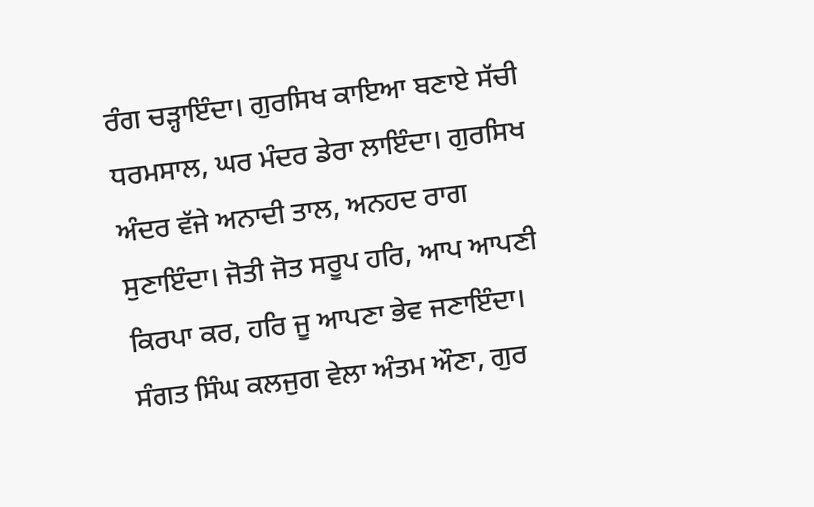ਰੰਗ ਚੜ੍ਹਾਇੰਦਾ। ਗੁਰਸਿਖ ਕਾਇਆ ਬਣਾਏ ਸੱਚੀ ਧਰਮਸਾਲ, ਘਰ ਮੰਦਰ ਡੇਰਾ ਲਾਇੰਦਾ। ਗੁਰਸਿਖ ਅੰਦਰ ਵੱਜੇ ਅਨਾਦੀ ਤਾਲ, ਅਨਹਦ ਰਾਗ ਸੁਣਾਇੰਦਾ। ਜੋਤੀ ਜੋਤ ਸਰੂਪ ਹਰਿ, ਆਪ ਆਪਣੀ ਕਿਰਪਾ ਕਰ, ਹਰਿ ਜੂ ਆਪਣਾ ਭੇਵ ਜਣਾਇੰਦਾ। ਸੰਗਤ ਸਿੰਘ ਕਲਜੁਗ ਵੇਲਾ ਅੰਤਮ ਔਣਾ, ਗੁਰ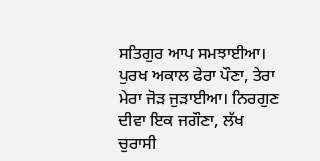ਸਤਿਗੁਰ ਆਪ ਸਮਝਾਈਆ। ਪੁਰਖ ਅਕਾਲ ਫੇਰਾ ਪੌਣਾ, ਤੇਰਾ ਮੇਰਾ ਜੋੜ ਜੁੜਾਈਆ। ਨਿਰਗੁਣ ਦੀਵਾ ਇਕ ਜਗੌਣਾ, ਲੱਖ ਚੁਰਾਸੀ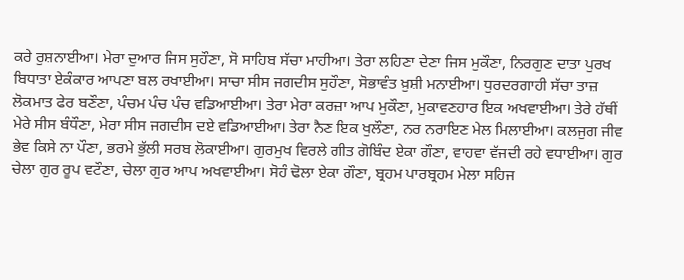ਕਰੇ ਰੁਸ਼ਨਾਈਆ। ਮੇਰਾ ਦੁਆਰ ਜਿਸ ਸੁਹੌਣਾ, ਸੋ ਸਾਹਿਬ ਸੱਚਾ ਮਾਹੀਆ। ਤੇਰਾ ਲਹਿਣਾ ਦੇਣਾ ਜਿਸ ਮੁਕੌਣਾ, ਨਿਰਗੁਣ ਦਾਤਾ ਪੁਰਖ ਬਿਧਾਤਾ ਏਕੰਕਾਰ ਆਪਣਾ ਬਲ ਰਖਾਈਆ। ਸਾਚਾ ਸੀਸ ਜਗਦੀਸ ਸੁਹੌਣਾ, ਸੋਭਾਵੰਤ ਖ਼ੁਸ਼ੀ ਮਨਾਈਆ। ਧੁਰਦਰਗਾਹੀ ਸੱਚਾ ਤਾਜ਼ ਲੋਕਮਾਤ ਫੇਰ ਬਣੌਣਾ, ਪੰਚਮ ਪੰਚ ਪੰਚ ਵਡਿਆਈਆ। ਤੇਰਾ ਮੇਰਾ ਕਰਜ਼ਾ ਆਪ ਮੁਕੌਣਾ, ਮੁਕਾਵਣਹਾਰ ਇਕ ਅਖਵਾਈਆ। ਤੇਰੇ ਹੱਥੀਂ ਮੇਰੇ ਸੀਸ ਬੰਧੌਣਾ, ਮੇਰਾ ਸੀਸ ਜਗਦੀਸ ਦਏ ਵਡਿਆਈਆ। ਤੇਰਾ ਨੈਣ ਇਕ ਖੁਲੌਣਾ, ਨਰ ਨਰਾਇਣ ਮੇਲ ਮਿਲਾਈਆ। ਕਲਜੁਗ ਜੀਵ ਭੇਵ ਕਿਸੇ ਨਾ ਪੌਣਾ, ਭਰਮੇ ਭੁੱਲੀ ਸਰਬ ਲੋਕਾਈਆ। ਗੁਰਮੁਖ ਵਿਰਲੇ ਗੀਤ ਗੋਬਿੰਦ ਏਕਾ ਗੌਣਾ, ਵਾਹਵਾ ਵੱਜਦੀ ਰਹੇ ਵਧਾਈਆ। ਗੁਰ ਚੇਲਾ ਗੁਰ ਰੂਪ ਵਟੌਣਾ, ਚੇਲਾ ਗੁਰ ਆਪ ਅਖਵਾਈਆ। ਸੋਹੰ ਢੋਲਾ ਏਕਾ ਗੌਣਾ, ਬ੍ਰਹਮ ਪਾਰਬ੍ਰਹਮ ਮੇਲਾ ਸਹਿਜ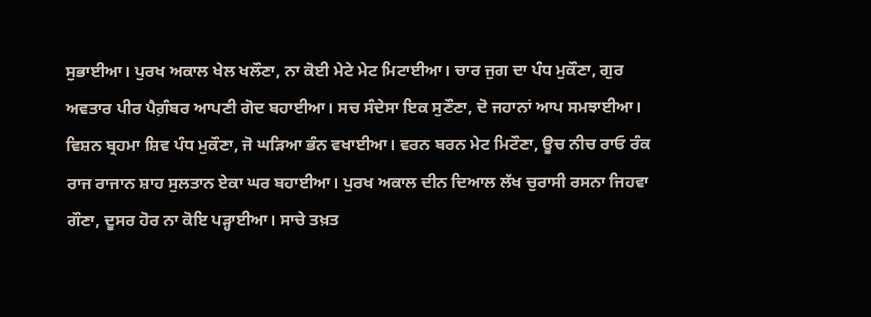ਸੁਭਾਈਆ। ਪੁਰਖ ਅਕਾਲ ਖੇਲ ਖਲੌਣਾ, ਨਾ ਕੋਈ ਮੇਟੇ ਮੇਟ ਮਿਟਾਈਆ। ਚਾਰ ਜੁਗ ਦਾ ਪੰਧ ਮੁਕੌਣਾ, ਗੁਰ ਅਵਤਾਰ ਪੀਰ ਪੈਗ਼ੰਬਰ ਆਪਣੀ ਗੋਦ ਬਹਾਈਆ। ਸਚ ਸੰਦੇਸਾ ਇਕ ਸੁਣੌਣਾ, ਦੋ ਜਹਾਨਾਂ ਆਪ ਸਮਝਾਈਆ। ਵਿਸ਼ਨ ਬ੍ਰਹਮਾ ਸ਼ਿਵ ਪੰਧ ਮੁਕੌਣਾ, ਜੋ ਘੜਿਆ ਭੰਨ ਵਖਾਈਆ। ਵਰਨ ਬਰਨ ਮੇਟ ਮਿਟੌਣਾ, ਊਚ ਨੀਚ ਰਾਓ ਰੰਕ ਰਾਜ ਰਾਜਾਨ ਸ਼ਾਹ ਸੁਲਤਾਨ ਏਕਾ ਘਰ ਬਹਾਈਆ। ਪੁਰਖ ਅਕਾਲ ਦੀਨ ਦਿਆਲ ਲੱਖ ਚੁਰਾਸੀ ਰਸਨਾ ਜਿਹਵਾ ਗੌਣਾ, ਦੂਸਰ ਹੋਰ ਨਾ ਕੋਇ ਪੜ੍ਹਾਈਆ। ਸਾਚੇ ਤਖ਼ਤ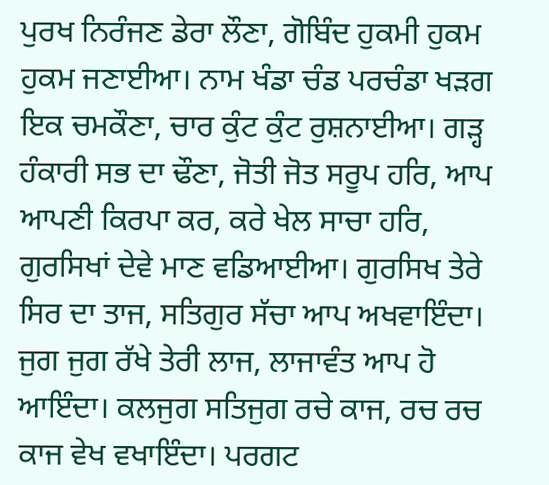ਪੁਰਖ ਨਿਰੰਜਣ ਡੇਰਾ ਲੌਣਾ, ਗੋਬਿੰਦ ਹੁਕਮੀ ਹੁਕਮ ਹੁਕਮ ਜਣਾਈਆ। ਨਾਮ ਖੰਡਾ ਚੰਡ ਪਰਚੰਡਾ ਖੜਗ ਇਕ ਚਮਕੌਣਾ, ਚਾਰ ਕੁੰਟ ਕੁੰਟ ਰੁਸ਼ਨਾਈਆ। ਗੜ੍ਹ ਹੰਕਾਰੀ ਸਭ ਦਾ ਢੌਣਾ, ਜੋਤੀ ਜੋਤ ਸਰੂਪ ਹਰਿ, ਆਪ ਆਪਣੀ ਕਿਰਪਾ ਕਰ, ਕਰੇ ਖੇਲ ਸਾਚਾ ਹਰਿ, ਗੁਰਸਿਖਾਂ ਦੇਵੇ ਮਾਣ ਵਡਿਆਈਆ। ਗੁਰਸਿਖ ਤੇਰੇ ਸਿਰ ਦਾ ਤਾਜ, ਸਤਿਗੁਰ ਸੱਚਾ ਆਪ ਅਖਵਾਇੰਦਾ। ਜੁਗ ਜੁਗ ਰੱਖੇ ਤੇਰੀ ਲਾਜ, ਲਾਜਾਵੰਤ ਆਪ ਹੋ ਆਇੰਦਾ। ਕਲਜੁਗ ਸਤਿਜੁਗ ਰਚੇ ਕਾਜ, ਰਚ ਰਚ ਕਾਜ ਵੇਖ ਵਖਾਇੰਦਾ। ਪਰਗਟ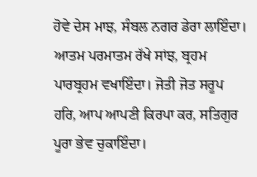ਹੋਵੇ ਦੇਸ ਮਾਝ, ਸੰਬਲ ਨਗਰ ਡੇਰਾ ਲਾਇੰਦਾ। ਆਤਮ ਪਰਮਾਤਮ ਰੱਖੇ ਸਾਂਝ, ਬ੍ਰਹਮ ਪਾਰਬ੍ਰਹਮ ਵਖਾਇੰਦਾ। ਜੋਤੀ ਜੋਤ ਸਰੂਪ ਹਰਿ, ਆਪ ਆਪਣੀ ਕਿਰਪਾ ਕਰ, ਸਤਿਗੁਰ ਪੂਰਾ ਭੇਵ ਚੁਕਾਇੰਦਾ।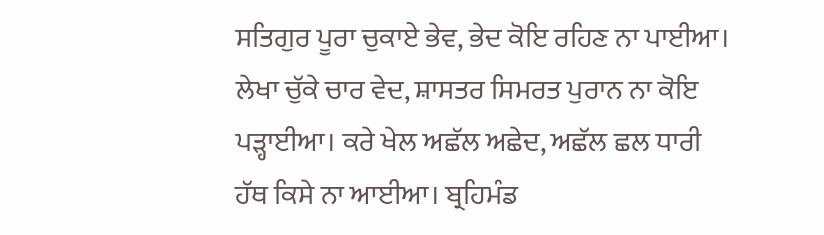ਸਤਿਗੁਰ ਪੂਰਾ ਚੁਕਾਏ ਭੇਵ, ਭੇਦ ਕੋਇ ਰਹਿਣ ਨਾ ਪਾਈਆ। ਲੇਖਾ ਚੁੱਕੇ ਚਾਰ ਵੇਦ, ਸ਼ਾਸਤਰ ਸਿਮਰਤ ਪੁਰਾਨ ਨਾ ਕੋਇ ਪੜ੍ਹਾਈਆ। ਕਰੇ ਖੇਲ ਅਛੱਲ ਅਛੇਦ, ਅਛੱਲ ਛਲ ਧਾਰੀ ਹੱਥ ਕਿਸੇ ਨਾ ਆਈਆ। ਬ੍ਰਹਿਮੰਡ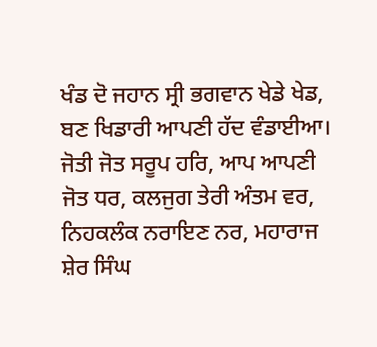ਖੰਡ ਦੋ ਜਹਾਨ ਸ੍ਰੀ ਭਗਵਾਨ ਖੇਡੇ ਖੇਡ, ਬਣ ਖਿਡਾਰੀ ਆਪਣੀ ਹੱਦ ਵੰਡਾਈਆ। ਜੋਤੀ ਜੋਤ ਸਰੂਪ ਹਰਿ, ਆਪ ਆਪਣੀ ਜੋਤ ਧਰ, ਕਲਜੁਗ ਤੇਰੀ ਅੰਤਮ ਵਰ, ਨਿਹਕਲੰਕ ਨਰਾਇਣ ਨਰ, ਮਹਾਰਾਜ ਸ਼ੇਰ ਸਿੰਘ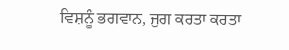ਵਿਸ਼ਨੂੰ ਭਗਵਾਨ, ਜੁਗ ਕਰਤਾ ਕਰਤਾ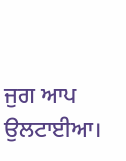ਜੁਗ ਆਪ ਉਲਟਾਈਆ।